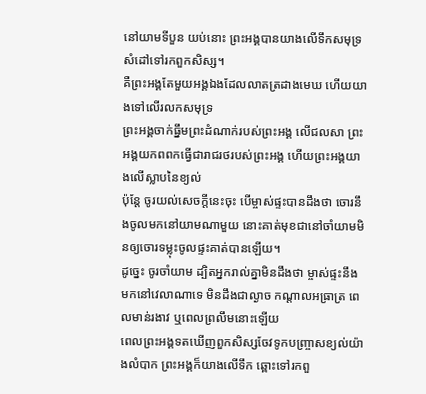នៅយាមទីបួន យប់នោះ ព្រះអង្គបានយាងលើទឹកសមុទ្រ សំដៅទៅរកពួកសិស្ស។
គឺព្រះអង្គតែមួយអង្គឯងដែលលាតត្រដាងមេឃ ហើយយាងទៅលើរលកសមុទ្រ
ព្រះអង្គចាក់ធ្នឹមព្រះដំណាក់របស់ព្រះអង្គ លើជលសា ព្រះអង្គយកពពកធ្វើជារាជរថរបស់ព្រះអង្គ ហើយព្រះអង្គយាងលើស្លាបនៃខ្យល់
ប៉ុន្តែ ចូរយល់សេចក្តីនេះចុះ បើម្ចាស់ផ្ទះបានដឹងថា ចោរនឹងចូលមកនៅយាមណាមួយ នោះគាត់មុខជានៅចាំយាមមិនឲ្យចោរទម្លុះចូលផ្ទះគាត់បានឡើយ។
ដូច្នេះ ចូរចាំយាម ដ្បិតអ្នករាល់គ្នាមិនដឹងថា ម្ចាស់ផ្ទះនឹងមកនៅវេលាណាទេ មិនដឹងជាល្ងាច កណ្តាលអធ្រាត្រ ពេលមាន់រងាវ ឬពេលព្រលឹមនោះឡើយ
ពេលព្រះអង្គទតឃើញពួកសិស្សចែវទូកបញ្ច្រាសខ្យល់យ៉ាងលំបាក ព្រះអង្គក៏យាងលើទឹក ឆ្ពោះទៅរកពួ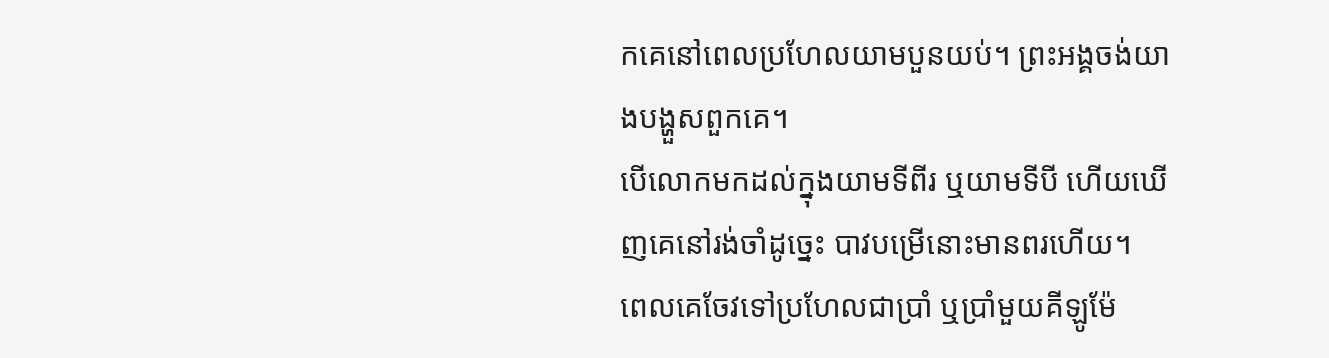កគេនៅពេលប្រហែលយាមបួនយប់។ ព្រះអង្គចង់យាងបង្ហួសពួកគេ។
បើលោកមកដល់ក្នុងយាមទីពីរ ឬយាមទីបី ហើយឃើញគេនៅរង់ចាំដូច្នេះ បាវបម្រើនោះមានពរហើយ។
ពេលគេចែវទៅប្រហែលជាប្រាំ ឬប្រាំមួយគីឡូម៉ែ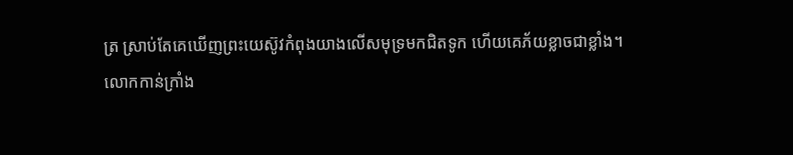ត្រ ស្រាប់តែគេឃើញព្រះយេស៊ូវកំពុងយាងលើសមុទ្រមកជិតទូក ហើយគេភ័យខ្លាចជាខ្លាំង។
លោកកាន់ក្រាំង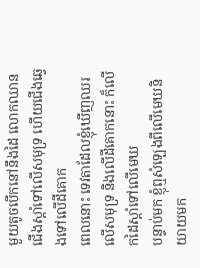មួយតូចបើកនៅនឹងដៃ លោកឈានជើងស្តាំទៅលើសមុទ្រ ហើយជើងឆ្វេងទៅលើដីគោក
ពេលនោះ ទេវតាដែលខ្ញុំឃើញឈរលើសមុទ្រ និងលើដីគោកនោះ ក៏លើកដៃស្តាំទៅលើមេឃ
បន្ទាប់មក ខ្ញុំឮសំឡេងពីលើមេឃនិយាយមក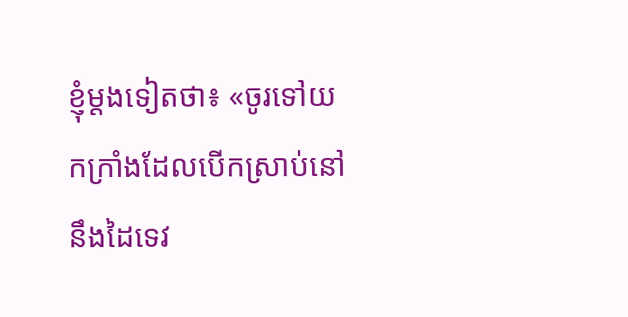ខ្ញុំម្តងទៀតថា៖ «ចូរទៅយកក្រាំងដែលបើកស្រាប់នៅនឹងដៃទេវ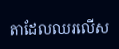តាដែលឈរលើស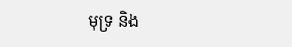មុទ្រ និង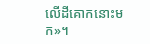លើដីគោកនោះមក»។